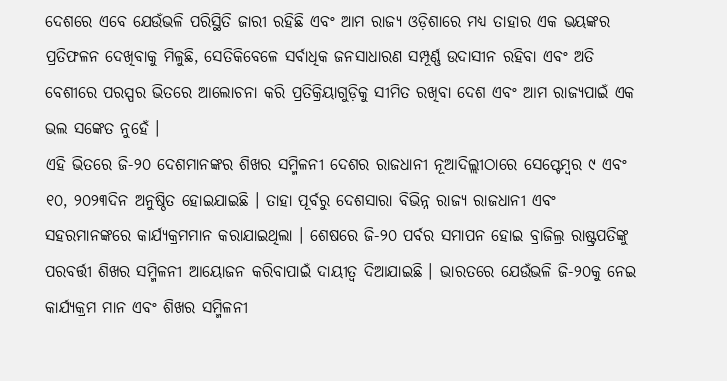ଦେଶରେ ଏବେ ଯେଉଁଭଳି ପରିସ୍ଥିତି ଜାରୀ ରହିଛି ଏବଂ ଆମ ରାଜ୍ୟ ଓଡ଼ିଶାରେ ମଧ୍ୟ ତାହାର ଏକ ଭୟଙ୍କର ପ୍ରତିଫଳନ ଦେଖିବାକୁ ମିଳୁଛି, ସେତିକିବେଳେ ସର୍ବାଧିକ ଜନସାଧାରଣ ସମ୍ପୂର୍ଣ୍ଣ ଉଦାସୀନ ରହିବା ଏବଂ ଅତି ବେଶୀରେ ପରସ୍ପର ଭିତରେ ଆଲୋଚନା କରି ପ୍ରତିକ୍ରିୟାଗୁଡ଼ିକୁ ସୀମିତ ରଖିବା ଦେଶ ଏବଂ ଆମ ରାଜ୍ୟପାଇଁ ଏକ ଭଲ ସଙ୍କେତ ନୁହେଁ ।
ଏହି ଭିତରେ ଜି-୨୦ ଦେଶମାନଙ୍କର ଶିଖର ସମ୍ମିଳନୀ ଦେଶର ରାଜଧାନୀ ନୂଆଦିଲ୍ଲୀଠାରେ ସେପ୍ଟେମ୍ବର ୯ ଏବଂ ୧୦, ୨୦୨୩ଦିନ ଅନୁଷ୍ଠିତ ହୋଇଯାଇଛି । ତାହା ପୂର୍ବରୁ ଦେଶସାରା ବିଭିନ୍ନ ରାଜ୍ୟ ରାଜଧାନୀ ଏବଂ ସହରମାନଙ୍କରେ କାର୍ଯ୍ୟକ୍ରମମାନ କରାଯାଇଥିଲା । ଶେଷରେ ଜି-୨୦ ପର୍ବର ସମାପନ ହୋଇ ବ୍ରାଜିଲ୍ର ରାଷ୍ଟ୍ରପତିଙ୍କୁ ପରବର୍ତ୍ତୀ ଶିଖର ସମ୍ମିଳନୀ ଆୟୋଜନ କରିବାପାଇଁ ଦାୟୀତ୍ୱ ଦିଆଯାଇଛି । ଭାରତରେ ଯେଉଁଭଳି ଜି-୨୦କୁ ନେଇ କାର୍ଯ୍ୟକ୍ରମ ମାନ ଏବଂ ଶିଖର ସମ୍ମିଳନୀ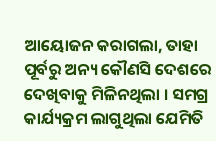ଆୟୋଜନ କରାଗଲା, ତାହା ପୂର୍ବରୁ ଅନ୍ୟ କୌଣସି ଦେଶରେ ଦେଖିବାକୁ ମିଳିନଥିଲା । ସମଗ୍ର କାର୍ଯ୍ୟକ୍ରମ ଲାଗୁଥିଲା ଯେମିତି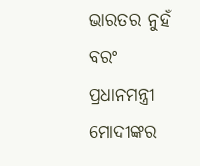ଭାରତର ନୁହଁ ବରଂ ପ୍ରଧାନମନ୍ତ୍ରୀ ମୋଦୀଙ୍କର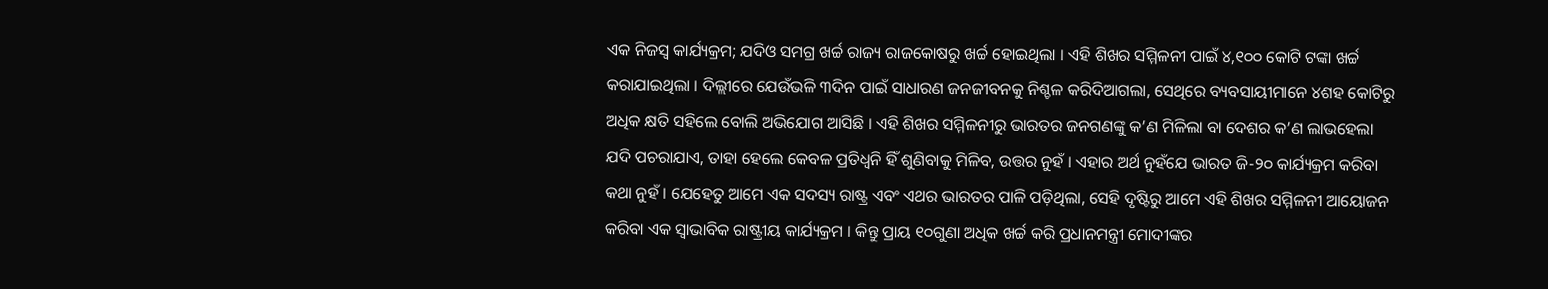ଏକ ନିଜସ୍ୱ କାର୍ଯ୍ୟକ୍ରମ; ଯଦିଓ ସମଗ୍ର ଖର୍ଚ୍ଚ ରାଜ୍ୟ ରାଜକୋଷରୁ ଖର୍ଚ୍ଚ ହୋଇଥିଲା । ଏହି ଶିଖର ସମ୍ମିଳନୀ ପାଇଁ ୪,୧୦୦ କୋଟି ଟଙ୍କା ଖର୍ଚ୍ଚ କରାଯାଇଥିଲା । ଦିଲ୍ଲୀରେ ଯେଉଁଭଳି ୩ଦିନ ପାଇଁ ସାଧାରଣ ଜନଜୀବନକୁ ନିଶ୍ଚଳ କରିଦିଆଗଲା, ସେଥିରେ ବ୍ୟବସାୟୀମାନେ ୪ଶହ କୋଟିରୁ ଅଧିକ କ୍ଷତି ସହିଲେ ବୋଲି ଅଭିଯୋଗ ଆସିଛି । ଏହି ଶିଖର ସମ୍ମିଳନୀରୁ ଭାରତର ଜନଗଣଙ୍କୁ କ’ଣ ମିଳିଲା ବା ଦେଶର କ’ଣ ଲାଭହେଲା ଯଦି ପଚରାଯାଏ, ତାହା ହେଲେ କେବଳ ପ୍ରତିଧ୍ୱନି ହିଁ ଶୁଣିବାକୁ ମିଳିବ, ଉତ୍ତର ନୁହଁ । ଏହାର ଅର୍ଥ ନୁହଁଯେ ଭାରତ ଜି-୨୦ କାର୍ଯ୍ୟକ୍ରମ କରିବା କଥା ନୁହଁ । ଯେହେତୁ ଆମେ ଏକ ସଦସ୍ୟ ରାଷ୍ଟ୍ର ଏବଂ ଏଥର ଭାରତର ପାଳି ପଡ଼ିଥିଲା, ସେହି ଦୃଷ୍ଟିରୁ ଆମେ ଏହି ଶିଖର ସମ୍ମିଳନୀ ଆୟୋଜନ କରିବା ଏକ ସ୍ୱାଭାବିକ ରାଷ୍ଟ୍ରୀୟ କାର୍ଯ୍ୟକ୍ରମ । କିନ୍ତୁ ପ୍ରାୟ ୧୦ଗୁଣା ଅଧିକ ଖର୍ଚ୍ଚ କରି ପ୍ରଧାନମନ୍ତ୍ରୀ ମୋଦୀଙ୍କର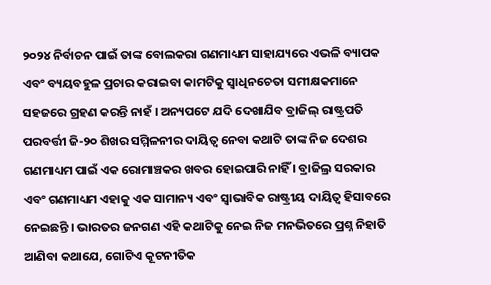୨୦୨୪ ନିର୍ବାଚନ ପାଇଁ ତାଙ୍କ ବୋଲକରା ଗଣମାଧ୍ୟମ ସାହାଯ୍ୟରେ ଏଭଳି ବ୍ୟାପକ ଏବଂ ବ୍ୟୟବହୁଳ ପ୍ରଚାର କରାଇବା କାମଟିକୁ ସ୍ୱାଧିନଚେତା ସମୀକ୍ଷକମାନେ ସହଜରେ ଗ୍ରହଣ କରନ୍ତି ନାହଁ । ଅନ୍ୟପଟେ ଯଦି ଦେଖାଯିବ ବ୍ରାଜିଲ୍ ରାଷ୍ଟ୍ରପତି ପରବର୍ତ୍ତୀ ଜି-୨୦ ଶିଖର ସମ୍ମିଳନୀର ଦାୟିତ୍ୱ ନେବା କଥାଟି ତାଙ୍କ ନିଜ ଦେଶର ଗଣମାଧ୍ୟମ ପାଇଁ ଏକ ରୋମାଞ୍ଚକର ଖବର ହୋଇପାରି ନାହିଁ । ବ୍ରାଜିଲ୍ର ସରକାର ଏବଂ ଗଣମାଧ୍ୟମ ଏହାକୁ ଏକ ସାମାନ୍ୟ ଏବଂ ସ୍ୱାଭାବିକ ରାଷ୍ଟ୍ରୀୟ ଦାୟିତ୍ୱ ହିସାବରେ ନେଇଛନ୍ତି । ଭାରତର ଜନଗଣ ଏହି କଥାଟିକୁ ନେଇ ନିଜ ମନଭିତରେ ପ୍ରଶ୍ନ ନିହାତି ଆଣିବା କଥାଯେ, ଗୋଟିଏ କୂଟନୀତିକ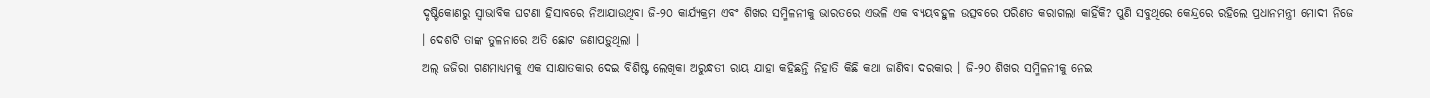ଦୃଷ୍ଟିକୋଣରୁ ସ୍ୱାଭାବିକ ଘଟଣା ହିସାବରେ ନିଆଯାଉଥିବା ଜି-୨୦ କାର୍ଯ୍ୟକ୍ରମ ଏବଂ ଶିଖର ସମ୍ମିଳନୀକୁ ଭାରତରେ ଏଭଳି ଏକ ବ୍ୟୟବହୁଳ ଉତ୍ସବରେ ପରିଣତ କରାଗଲା କାହିଁକି? ପୁଣି ସବୁଥିରେ କେନ୍ଦ୍ରରେ ରହିଲେ ପ୍ରଧାନମନ୍ତ୍ରୀ ମୋଦୀ ନିଜେ । ଦେଶଟି ତାଙ୍କ ତୁଳନାରେ ଅତି ଛୋଟ ଜଣାପଡ଼ୁଥିଲା ।
ଅଲ୍ ଜଜିରା ଗଣମାଧ୍ୟମକୁ ଏକ ସାକ୍ଷାତକାର ଦେଇ ବିଶିଷ୍ଟ ଲେଖିକା ଅରୁନ୍ଧତୀ ରାୟ ଯାହା କହିଛନ୍ତି ନିହାତି କିଛି କଥା ଜାଣିବା ଦରକାର । ଜି-୨୦ ଶିଖର ସମ୍ମିଳନୀକୁ ନେଇ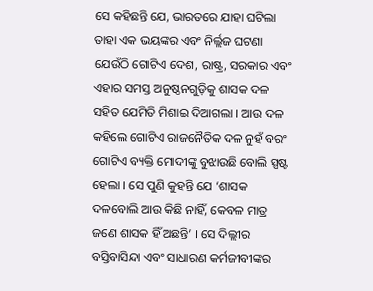ସେ କହିଛନ୍ତି ଯେ, ଭାରତରେ ଯାହା ଘଟିଲା ତାହା ଏକ ଭୟଙ୍କର ଏବଂ ନିର୍ଲ୍ଲଜ ଘଟଣା ଯେଉଁଠି ଗୋଟିଏ ଦେଶ, ରାଷ୍ଟ୍ର, ସରକାର ଏବଂ ଏହାର ସମସ୍ତ ଅନୁଷ୍ଠନଗୁଡ଼ିକୁ ଶାସକ ଦଳ ସହିତ ଯେମିତି ମିଶାଇ ଦିଆଗଲା । ଆଉ ଦଳ କହିଲେ ଗୋଟିଏ ରାଜନୈତିକ ଦଳ ନୁହଁ ବରଂ ଗୋଟିଏ ବ୍ୟକ୍ତି ମୋଦୀଙ୍କୁ ବୁଝାଉଛି ବୋଲି ସ୍ପଷ୍ଟ ହେଲା । ସେ ପୁଣି କୁହନ୍ତି ଯେ ‘ଶାସକ ଦଳବୋଲି ଆଉ କିଛି ନାହିଁ, କେବଳ ମାତ୍ର ଜଣେ ଶାସକ ହିଁ ଅଛନ୍ତି’ । ସେ ଦିଲ୍ଲୀର ବସ୍ତିବାସିନ୍ଦା ଏବଂ ସାଧାରଣ କର୍ମଜୀବୀଙ୍କର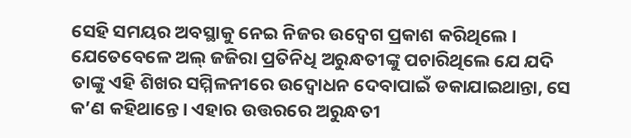ସେହି ସମୟର ଅବସ୍ଥାକୁ ନେଇ ନିଜର ଉଦ୍ବେଗ ପ୍ରକାଶ କରିଥିଲେ । ଯେତେବେଳେ ଅଲ୍ ଜଜିରା ପ୍ରତିନିଧି ଅରୁନ୍ଧତୀଙ୍କୁ ପଚାରିଥିଲେ ଯେ ଯଦି ତାଙ୍କୁ ଏହି ଶିଖର ସମ୍ମିଳନୀରେ ଉଦ୍ବୋଧନ ଦେବାପାଇଁ ଡକାଯାଇଥାନ୍ତା, ସେ କ’ଣ କହିଥାନ୍ତେ । ଏହାର ଉତ୍ତରରେ ଅରୁନ୍ଧତୀ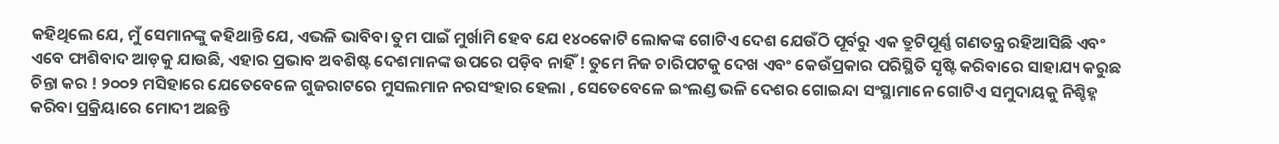କହିଥିଲେ ଯେ, ମୁଁ ସେମାନଙ୍କୁ କହିଥାନ୍ତି ଯେ, ଏଭଳି ଭାବିବା ତୁମ ପାଇଁ ମୁର୍ଖାମି ହେବ ଯେ ୧୪୦କୋଟି ଲୋକଙ୍କ ଗୋଟିଏ ଦେଶ ଯେଉଁଠି ପୂର୍ବରୁ ଏକ ତ୍ରୁଟିପୂର୍ଣ୍ଣ ଗଣତନ୍ତ୍ର ରହିଆସିଛି ଏବଂ ଏବେ ଫାଶିବାଦ ଆଡ଼କୁ ଯାଉଛି, ଏହାର ପ୍ରଭାବ ଅବଶିଷ୍ଟ ଦେଶମାନଙ୍କ ଉପରେ ପଡ଼ିବ ନାହିଁ ! ତୁମେ ନିଜ ଚାରିପଟକୁ ଦେଖ ଏବଂ କେଉଁପ୍ରକାର ପରିସ୍ଥିତି ସୃଷ୍ଟି କରିବାରେ ସାହାଯ୍ୟ କରୁଛ ଚିନ୍ତା କର ! ୨୦୦୨ ମସିହାରେ ଯେତେବେଳେ ଗୁଜରାଟରେ ମୁସଲମାନ ନରସଂହାର ହେଲା , ସେତେବେଳେ ଇଂଲଣ୍ଡ ଭଳି ଦେଶର ଗୋଇନ୍ଦା ସଂସ୍ଥାମାନେ ଗୋଟିଏ ସମୁଦାୟକୁ ନିଶ୍ଚିହ୍ନ କରିବା ପ୍ରକ୍ରିୟାରେ ମୋଦୀ ଅଛନ୍ତି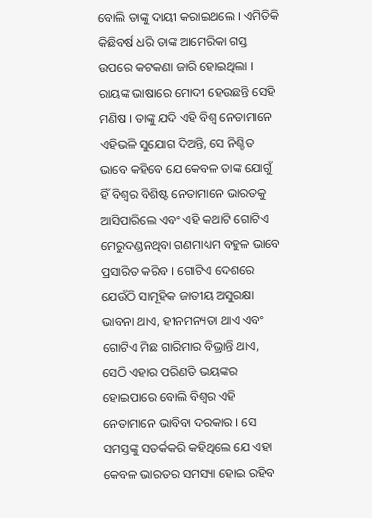ବୋଲି ତାଙ୍କୁ ଦାୟୀ କରାଇଥଲେ । ଏମିତିକି କିଛିବର୍ଷ ଧରି ତାଙ୍କ ଆମେରିକା ଗସ୍ତ ଉପରେ କଟକଣା ଜାରି ହୋଇଥିଲା । ରାୟଙ୍କ ଭାଷାରେ ମୋଦୀ ହେଉଛନ୍ତି ସେହି ମଣିଷ । ତାଙ୍କୁ ଯଦି ଏହି ବିଶ୍ୱ ନେତାମାନେ ଏହିଭଳି ସୁଯୋଗ ଦିଅନ୍ତି, ସେ ନିଶ୍ଚିତ ଭାବେ କହିବେ ଯେ କେବଳ ତାଙ୍କ ଯୋଗୁଁ ହିଁ ବିଶ୍ୱର ବିଶିଷ୍ଟ ନେତାମାନେ ଭାରତକୁ ଆସିପାରିଲେ ଏବଂ ଏହି କଥାଟି ଗୋଟିଏ ମେରୁଦଣ୍ଡନଥିବା ଗଣମାଧ୍ୟମ ବହୁଳ ଭାବେ ପ୍ରସାରିତ କରିବ । ଗୋଟିଏ ଦେଶରେ ଯେଉଁଠି ସାମୂହିକ ଜାତୀୟ ଅସୁରକ୍ଷା ଭାବନା ଥାଏ, ହୀନମନ୍ୟତା ଥାଏ ଏବଂ ଗୋଟିଏ ମିଛ ଗାରିମାର ବିଭ୍ରାନ୍ତି ଥାଏ, ସେଠି ଏହାର ପରିଣତି ଭୟଙ୍କର ହୋଇପାରେ ବୋଲି ବିଶ୍ୱର ଏହି ନେତାମାନେ ଭାବିବା ଦରକାର । ସେ ସମସ୍ତଙ୍କୁ ସତର୍କକରି କହିଥିଲେ ଯେ ଏହା କେବଳ ଭାରତର ସମସ୍ୟା ହୋଇ ରହିବ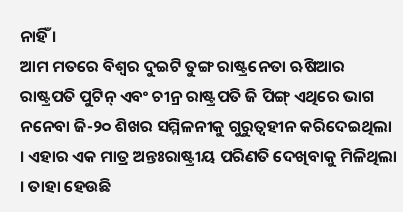ନାହିଁ ।
ଆମ ମତରେ ବିଶ୍ୱର ଦୁଇଟି ତୁଙ୍ଗ ରାଷ୍ଟ୍ରନେତା ଋଷିଆର ରାଷ୍ଟ୍ରପତି ପୁଟିନ୍ ଏବଂ ଚୀନ୍ର ରାଷ୍ଟ୍ରପତି ଜି ପିଙ୍ଗ୍ ଏଥିରେ ଭାଗ ନନେବା ଜି-୨୦ ଶିଖର ସମ୍ମିଳନୀକୁ ଗୁରୁତ୍ୱହୀନ କରିଦେଇଥିଲା । ଏହାର ଏକ ମାତ୍ର ଅନ୍ତଃରାଷ୍ଟ୍ରୀୟ ପରିଣତି ଦେଖିବାକୁ ମିଳିଥିଲା । ତାହା ହେଉଛି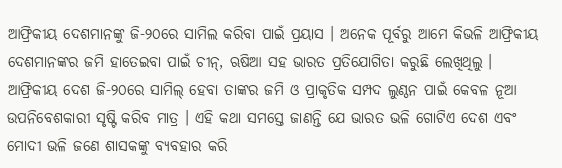ଆଫ୍ରିକୀୟ ଦେଶମାନଙ୍କୁ ଜି-୨୦ରେ ସାମିଲ କରିବା ପାଇଁ ପ୍ରୟାସ । ଅନେକ ପୂର୍ବରୁ ଆମେ କିଭଳି ଆଫ୍ରିକୀୟ ଦେଶମାନଙ୍କର ଜମି ହାତେଇବା ପାଇଁ ଚୀନ୍, ଋଷିଆ ସହ ଭାରତ ପ୍ରତିଯୋଗିତା କରୁଛି ଲେଖିଥିଲୁ । ଆଫ୍ରିକୀୟ ଦେଶ ଜି-୨୦ରେ ସାମିଲ୍ ହେବା ତାଙ୍କର ଜମି ଓ ପ୍ରାକୃତିକ ସମ୍ପଦ ଲୁଣ୍ଠନ ପାଇଁ କେବଳ ନୂଆ ଉପନିବେଶକାରୀ ସୃଷ୍ଟି କରିବ ମାତ୍ର । ଏହି କଥା ସମସ୍ତେ ଜାଣନ୍ତି ଯେ ଭାରତ ଭଳି ଗୋଟିଏ ଦେଶ ଏବଂ ମୋଦୀ ଭଳି ଜଣେ ଶାସକଙ୍କୁ ବ୍ୟବହାର କରି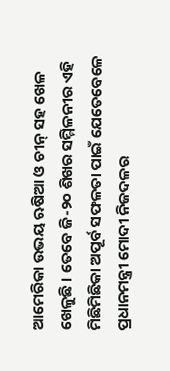ଆମେରିକା ଉଭୟ ଋଷିଆ ଓ ଚୀନ୍ ସହ ଖେଳ ଖେଳୁଛି । ତେବେ ଜି-୨୦ ଶିଖର ସମ୍ମିଳନୀର ଏହି ମିଛିମିଛିକା ଅପୂର୍ବ ସଫଳତା ପାଇଁ ଯେତେବେଳେ ପ୍ରଧାନମନ୍ତ୍ରୀ ମୋଦୀ ନିଜଦଳର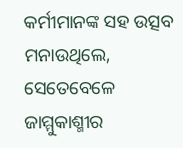କର୍ମୀମାନଙ୍କ ସହ ଉତ୍ସବ ମନାଉଥିଲେ, ସେତେବେଳେ ଜାମ୍ମୁକାଶ୍ମୀର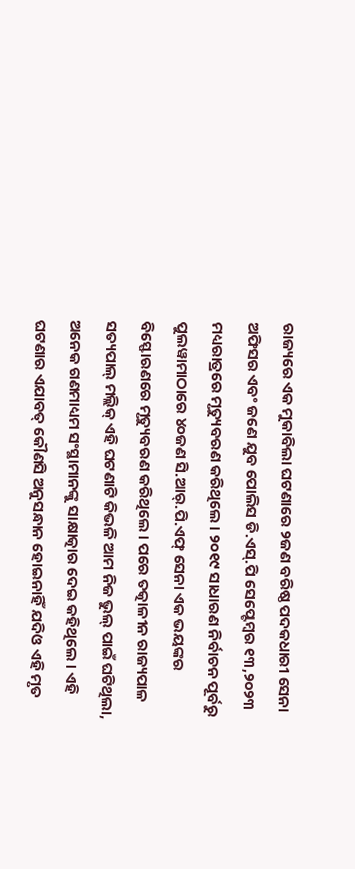ରାଜ୍ୟରେ ଏକ ମୁକାବିଲା ଘଟଣାରେ ୨ଜଣ ବରିଷ୍ଠ ପଦକଧାରୀ ସେନା ଅଫିସର ଏବଂ ଜଣେ ଯୁବ ପୋଲିସ ଡି.ଏସ୍.ପି ସେପ୍ଟେମ୍ବର ୧୩,୨୦୨୩ ମଧ୍ୟରାତ୍ରରେ ମୃତ୍ୟୁବରଣ କରିଥିଲେ । ୨୦୧୯ ସାଧାରଣ ନିର୍ବାଚନ ପୂର୍ବରୁ ପୁଲୱାମାଠାରେ ୪୦ଜଣ ସି.ଆର୍.ପି.ଏଫ୍ ସେନା ଏକ ଭୟଙ୍କର ବିସ୍ଫୋରଣରେ ମୃତ୍ୟୁବରଣ କରିଥିଲେ । ପରେ ତତ୍କାଳୀନ ରାଜ୍ୟପାଳ ସତ୍ୟପାଲ୍ ମଲ୍ଲିକ୍ ଏହି ଘଟଣାଟି କିଭଳି ଆମ ନିଜ ଭୁଲ୍ ପାଇଁ ଘଟିଥିଲା, ଅନେକ ଗଣମାଧ୍ୟମ ସଂସ୍ଥାମାନଙ୍କୁ ସାକ୍ଷାତ୍କାର ଦେଇ କହିଥିଲେ । ଏହି ଘଟଣାର ଏଯାବତ୍ କୌଣସି ଅନୁସନ୍ଧାନ ହୋଇନାହିଁ ଯଦିଓ ଏହି ମୃତ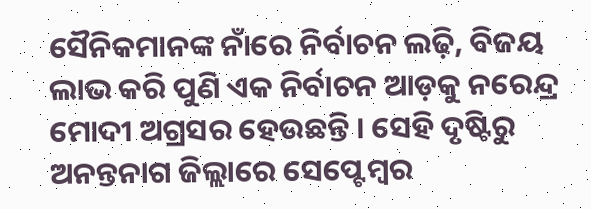ସୈନିକମାନଙ୍କ ନାଁରେ ନିର୍ବାଚନ ଲଢ଼ି, ବିଜୟ ଲାଭ କରି ପୁଣି ଏକ ନିର୍ବାଚନ ଆଡ଼କୁ ନରେନ୍ଦ୍ର ମୋଦୀ ଅଗ୍ରସର ହେଉଛନ୍ତି । ସେହି ଦୃଷ୍ଟିରୁ ଅନନ୍ତନାଗ ଜିଲ୍ଲାରେ ସେପ୍ଟେମ୍ବର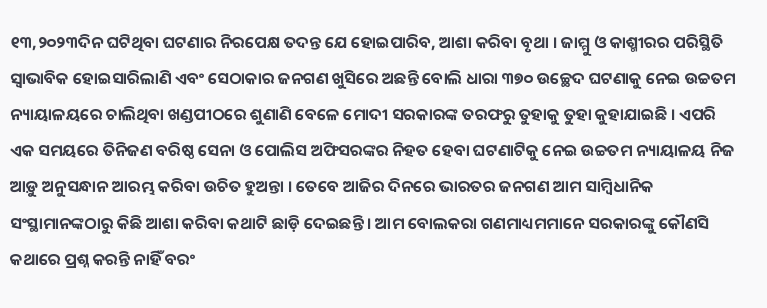୧୩,୨୦୨୩ଦିନ ଘଟିଥିବା ଘଟଣାର ନିରପେକ୍ଷ ତଦନ୍ତ ଯେ ହୋଇପାରିବ, ଆଶା କରିବା ବୃଥା । ଜାମ୍ମୁ ଓ କାଶ୍ମୀରର ପରିସ୍ଥିତି ସ୍ୱାଭାବିକ ହୋଇସାରିଲାଣି ଏବଂ ସେଠାକାର ଜନଗଣ ଖୁସିରେ ଅଛନ୍ତି ବୋଲି ଧାରା ୩୭୦ ଉଚ୍ଛେଦ ଘଟଣାକୁ ନେଇ ଉଚ୍ଚତମ ନ୍ୟାୟାଳୟରେ ଚାଲିଥିବା ଖଣ୍ଡପୀଠରେ ଶୁଣାଣି ବେଳେ ମୋଦୀ ସରକାରଙ୍କ ତରଫରୁ ତୁହାକୁ ତୁହା କୁହାଯାଇଛି । ଏପରି ଏକ ସମୟରେ ତିନିଜଣ ବରିଷ୍ଠ ସେନା ଓ ପୋଲିସ ଅଫିସରଙ୍କର ନିହତ ହେବା ଘଟଣାଟିକୁ ନେଇ ଉଚ୍ଚତମ ନ୍ୟାୟାଳୟ ନିଜ ଆଡ଼ୁ ଅନୁସନ୍ଧାନ ଆରମ୍ଭ କରିବା ଉଚିତ ହୁଅନ୍ତା । ତେବେ ଆଜିର ଦିନରେ ଭାରତର ଜନଗଣ ଆମ ସାମ୍ବିଧାନିକ ସଂସ୍ଥାମାନଙ୍କଠାରୁ କିଛି ଆଶା କରିବା କଥାଟି ଛାଡ଼ି ଦେଇଛନ୍ତି । ଆମ ବୋଲକରା ଗଣମାଧ୍ୟମମାନେ ସରକାରଙ୍କୁ କୌଣସି କଥାରେ ପ୍ରଶ୍ନ କରନ୍ତି ନାହିଁ ବରଂ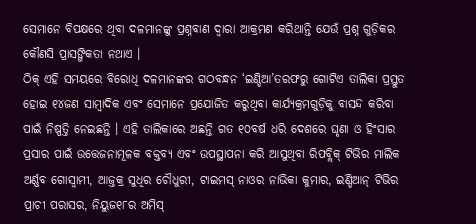ସେମାନେ ବିପକ୍ଷରେ ଥିବା ଦଳମାନଙ୍କୁ ପ୍ରଶ୍ନବାଣ ଦ୍ୱାରା ଆକ୍ରମଣ କରିଥାନ୍ତି ଯେଉଁ ପ୍ରଶ୍ନ ଗୁଡ଼ିକର କୌଣସି ପ୍ରାସଙ୍ଗିକତା ନଥାଏ ।
ଠିକ୍ ଏହି ସମୟରେ ବିରୋଧି ଦଳମାନଙ୍କର ଗଠବନ୍ଧନ ‘ଇଣ୍ଡିଆ’ତରଫରୁ ଗୋଟିଏ ତାଲିକା ପ୍ରସ୍ତୁତ ହୋଇ ୧୪ଜଣ ସାମ୍ବାଦିକ ଏବଂ ସେମାନେ ପ୍ରଯୋଜିତ କରୁଥିବା କାର୍ଯ୍ୟକ୍ରମଗୁଡ଼ିକୁ ବାସନ୍ଦ କରିବା ପାଇଁ ନିଷ୍ପତ୍ତି ନେଇଛନ୍ତି । ଏହି ତାଲିକାରେ ଅଛନ୍ତି ଗତ ୧୦ବର୍ଷ ଧରି ଦେଶରେ ଘୃଣା ଓ ହିଂସାର ପ୍ରସାର ପାଇଁ ଉତ୍ତେଜନାମୂଳକ ବକ୍ତବ୍ୟ ଏବଂ ଉପସ୍ଥାପନା କରି ଆସୁଥିବା ରିପବ୍ଲିକ୍ ଟିଭିର ମାଲିକ ଅର୍ଣ୍ଣବ ଗୋସ୍ୱାମୀ, ଆଜ୍ତକ୍ର ସୁଧିର ଚୌଧୁରୀ, ଟାଇମସ୍ ନାଓର ନାଭିକା କୁମାର, ଇଣ୍ଡିଆନ୍ ଟିଭିର ପ୍ରାଚୀ ପରାସର, ନିୟୁଜ୧୮ର ଅମିସ୍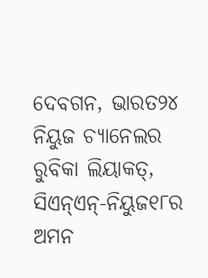ଦେବଗନ, ଭାରତ୨୪ ନିୟୁଜ ଚ୍ୟାନେଲର ରୁବିକା ଲିୟାକତ୍, ସିଏନ୍ଏନ୍-ନିୟୁଜ୧୮ର ଅମନ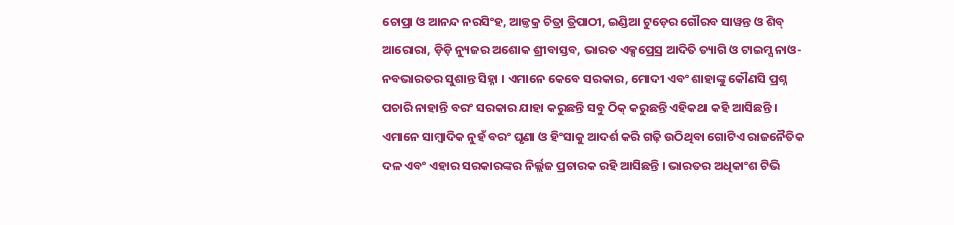ଚୋପ୍ରା ଓ ଆନନ୍ଦ ନରସିଂହ, ଆଜ୍ତକ୍ର ଚିତ୍ରା ତ୍ରିପାଠୀ, ଇଣ୍ଡିଆ ଟୁଡ଼େର ଗୌରବ ସାୱନ୍ତ ଓ ଶିବ୍ ଆରୋରା, ଡ଼ିଡ଼ି ନ୍ୟୁଜର ଅଶୋକ ଶ୍ରୀବାସ୍ତବ, ଭାରତ ଏକ୍ସପ୍ରେସ୍ର ଆଦିତି ତ୍ୟାଗି ଓ ଟାଇମ୍ସ ନାଓ-ନବଭାରତର ସୁଶାନ୍ତ ସିହ୍ନା । ଏମାନେ କେବେ ସରକାର, ମୋଦୀ ଏବଂ ଶାହାଙ୍କୁ କୌଣସି ପ୍ରଶ୍ନ ପଚାରି ନାହାନ୍ତି ବରଂ ସରକାର ଯାହା କରୁଛନ୍ତି ସବୁ ଠିକ୍ କରୁଛନ୍ତି ଏହିକଥା କହି ଆସିଛନ୍ତି । ଏମାନେ ସାମ୍ବାଦିକ ନୁହଁ ବରଂ ଘୃଣା ଓ ହିଂସାକୁ ଆଦର୍ଶ କରି ଗଢ଼ି ଉଠିଥିବା ଗୋଟିଏ ରାଜନୈତିକ ଦଳ ଏବଂ ଏହାର ସରକାରଙ୍କର ନିର୍ଲ୍ଲଜ ପ୍ରଚାରକ ରହି ଆସିଛନ୍ତି । ଭାରତର ଅଧିକାଂଶ ଟିଭି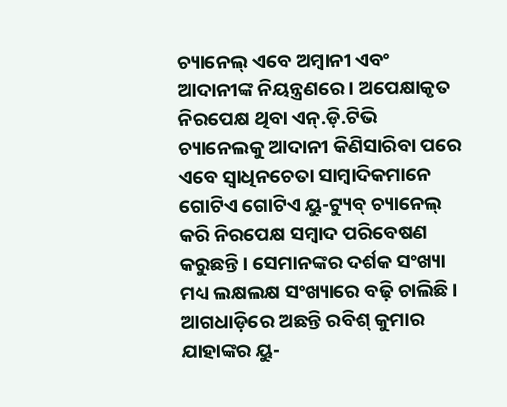ଚ୍ୟାନେଲ୍ ଏବେ ଅମ୍ବାନୀ ଏବଂ ଆଦାନୀଙ୍କ ନିୟନ୍ତ୍ରଣରେ । ଅପେକ୍ଷାକୃତ ନିରପେକ୍ଷ ଥିବା ଏନ୍.ଡ଼ି.ଟିଭି ଚ୍ୟାନେଲକୁ ଆଦାନୀ କିଣିସାରିବା ପରେ ଏବେ ସ୍ୱାଧିନଚେତା ସାମ୍ବାଦିକମାନେ ଗୋଟିଏ ଗୋଟିଏ ୟୁ-ଟ୍ୟୁବ୍ ଚ୍ୟାନେଲ୍ କରି ନିରପେକ୍ଷ ସମ୍ବାଦ ପରିବେଷଣ କରୁଛନ୍ତି । ସେମାନଙ୍କର ଦର୍ଶକ ସଂଖ୍ୟା ମଧ୍ୟ ଲକ୍ଷଲକ୍ଷ ସଂଖ୍ୟାରେ ବଢ଼ି ଚାଲିଛି । ଆଗଧାଡ଼ିରେ ଅଛନ୍ତି ରବିଶ୍ କୁମାର ଯାହାଙ୍କର ୟୁ-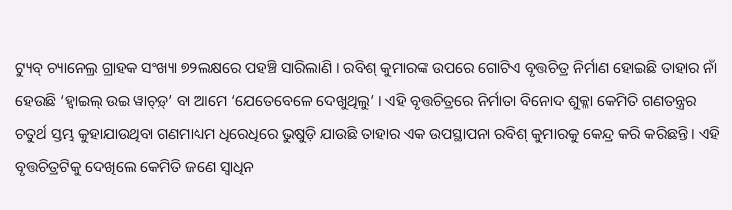ଟ୍ୟୁବ୍ ଚ୍ୟାନେଲ୍ର ଗ୍ରାହକ ସଂଖ୍ୟା ୭୨ଲକ୍ଷରେ ପହଞ୍ଚି ସାରିଲାଣି । ରବିଶ୍ କୁମାରଙ୍କ ଉପରେ ଗୋଟିଏ ବୃତ୍ତଚିତ୍ର ନିର୍ମାଣ ହୋଇଛି ତାହାର ନାଁ ହେଉଛି ‘ହ୍ୱାଇଲ୍ ଉଇ ୱାଚ୍ଡ଼୍’ ବା ଆମେ ‘ଯେତେବେଳେ ଦେଖୁଥିଲୁ’ । ଏହି ବୃତ୍ତଚିତ୍ରରେ ନିର୍ମାତା ବିନୋଦ ଶୁକ୍ଳା କେମିତି ଗଣତନ୍ତ୍ରର ଚତୁର୍ଥ ସ୍ତମ୍ଭ କୁହାଯାଉଥିବା ଗଣମାଧ୍ୟମ ଧିରେଧିରେ ଭୁଷୁଡ଼ି ଯାଉଛି ତାହାର ଏକ ଉପସ୍ଥାପନା ରବିଶ୍ କୁମାରକୁ କେନ୍ଦ୍ର କରି କରିଛନ୍ତି । ଏହି ବୃତ୍ତଚିତ୍ରଟିକୁ ଦେଖିଲେ କେମିତି ଜଣେ ସ୍ୱାଧିନ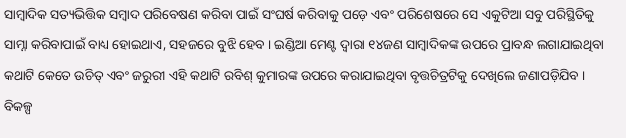ସାମ୍ବାଦିକ ସତ୍ୟଭିତ୍ତିକ ସମ୍ବାଦ ପରିବେଷଣ କରିବା ପାଇଁ ସଂଘର୍ଷ କରିବାକୁ ପଡ଼େ ଏବଂ ପରିଶେଷରେ ସେ ଏକୁଟିଆ ସବୁ ପରିସ୍ଥିତିକୁ ସାମ୍ନା କରିବାପାଇଁ ବାଧ୍ୟ ହୋଇଥାଏ, ସହଜରେ ବୁଝି ହେବ । ଇଣ୍ଡିଆ ମେଣ୍ଟ ଦ୍ୱାରା ୧୪ଜଣ ସାମ୍ବାଦିକଙ୍କ ଉପରେ ପ୍ରାବନ୍ଧ ଲଗାଯାଇଥିବା କଥାଟି କେତେ ଉଚିତ୍ ଏବଂ ଜରୁରୀ ଏହି କଥାଟି ରବିଶ୍ କୁମାରଙ୍କ ଉପରେ କରାଯାଇଥିବା ବୃତ୍ତଚିତ୍ରଟିକୁ ଦେଖିଲେ ଜଣାପଡ଼ିଯିବ । ବିକଳ୍ପ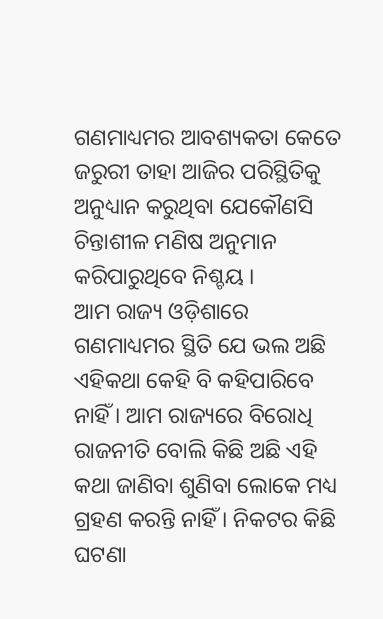ଗଣମାଧ୍ୟମର ଆବଶ୍ୟକତା କେତେ ଜରୁରୀ ତାହା ଆଜିର ପରିସ୍ଥିତିକୁ ଅନୁଧ୍ୟାନ କରୁଥିବା ଯେକୌଣସି ଚିନ୍ତାଶୀଳ ମଣିଷ ଅନୁମାନ କରିପାରୁଥିବେ ନିଶ୍ଚୟ ।
ଆମ ରାଜ୍ୟ ଓଡ଼ିଶାରେ ଗଣମାଧ୍ୟମର ସ୍ଥିତି ଯେ ଭଲ ଅଛି ଏହିକଥା କେହି ବି କହିପାରିବେ ନାହିଁ । ଆମ ରାଜ୍ୟରେ ବିରୋଧି ରାଜନୀତି ବୋଲି କିଛି ଅଛି ଏହି କଥା ଜାଣିବା ଶୁଣିବା ଲୋକେ ମଧ୍ୟ ଗ୍ରହଣ କରନ୍ତି ନାହିଁ । ନିକଟର କିଛି ଘଟଣା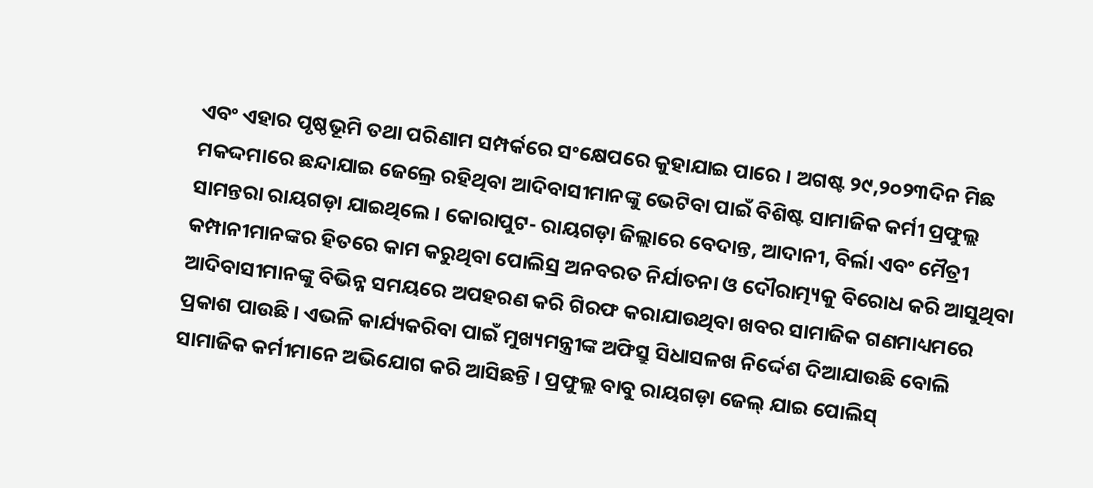ଏବଂ ଏହାର ପୃଷ୍ଠଭୂମି ତଥା ପରିଣାମ ସମ୍ପର୍କରେ ସଂକ୍ଷେପରେ କୁହାଯାଇ ପାରେ । ଅଗଷ୍ଟ ୨୯,୨୦୨୩ଦିନ ମିଛ ମକଦ୍ଦମାରେ ଛନ୍ଦାଯାଇ ଜେଲ୍ରେ ରହିଥିବା ଆଦିବାସୀମାନଙ୍କୁ ଭେଟିବା ପାଇଁ ବିଶିଷ୍ଟ ସାମାଜିକ କର୍ମୀ ପ୍ରଫୁଲ୍ଲ ସାମନ୍ତରା ରାୟଗଡ଼ା ଯାଇଥିଲେ । କୋରାପୁଟ- ରାୟଗଡ଼ା ଜିଲ୍ଲାରେ ବେଦାନ୍ତ, ଆଦାନୀ, ବିର୍ଲା ଏବଂ ମୈତ୍ରୀ କମ୍ପାନୀମାନଙ୍କର ହିତରେ କାମ କରୁଥିବା ପୋଲିସ୍ର ଅନବରତ ନିର୍ଯାତନା ଓ ଦୌରାତ୍ମ୍ୟକୁ ବିରୋଧ କରି ଆସୁଥିବା ଆଦିବାସୀମାନଙ୍କୁ ବିଭିନ୍ନ ସମୟରେ ଅପହରଣ କରି ଗିରଫ କରାଯାଉଥିବା ଖବର ସାମାଜିକ ଗଣମାଧ୍ୟମରେ ପ୍ରକାଶ ପାଉଛି । ଏଭଳି କାର୍ଯ୍ୟକରିବା ପାଇଁ ମୁଖ୍ୟମନ୍ତ୍ରୀଙ୍କ ଅଫିସ୍ରୁ ସିଧାସଳଖ ନିର୍ଦ୍ଦେଶ ଦିଆଯାଉଛି ବୋଲି ସାମାଜିକ କର୍ମୀମାନେ ଅଭିଯୋଗ କରି ଆସିଛନ୍ତି । ପ୍ରଫୁଲ୍ଲ ବାବୁ ରାୟଗଡ଼ା ଜେଲ୍ ଯାଇ ପୋଲିସ୍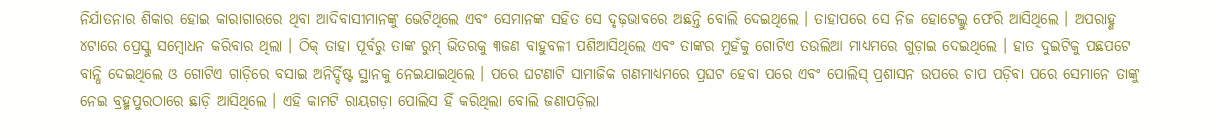ନିର୍ଯାତନାର ଶିକାର ହୋଇ କାରାଗାରରେ ଥିବା ଆଦିବାସୀମାନଙ୍କୁ ଭେଟିଥିଲେ ଏବଂ ସେମାନଙ୍କ ସହିତ ସେ ଦୃଢ଼ଭାବରେ ଅଛନ୍ତି ବୋଲି ଦେଇଥିଲେ । ତାହାପରେ ସେ ନିଜ ହୋଟେଲ୍କୁ ଫେରି ଆସିଥିଲେ । ଅପରାହ୍ଣ ୪ଟାରେ ପ୍ରେସ୍କୁ ସମ୍ବୋଧନ କରିବାର ଥିଲା । ଠିକ୍ ତାହା ପୂର୍ବରୁ ତାଙ୍କ ରୁମ୍ ଭିତରକୁ ୩ଜଣ ବାହୁବଳୀ ପଶିଆସିଥିଲେ ଏବଂ ତାଙ୍କର ମୁହଁକୁ ଗୋଟିଏ ତଉଲିଆ ମାଧ୍ୟମରେ ଗୁଡ଼ାଇ ଦେଇଥିଲେ । ହାତ ଦୁଇଟିକୁ ପଛପଟେ ବାନ୍ଧି ଦେଇଥିଲେ ଓ ଗୋଟିଏ ଗାଡ଼ିରେ ବସାଇ ଅନିର୍ଦ୍ଦିଷ୍ଟ ସ୍ଥାନକୁ ନେଇଯାଇଥିଲେ । ପରେ ଘଟଣାଟି ସାମାଜିକ ଗଣମାଧ୍ୟମରେ ପ୍ରଘଟ ହେବା ପରେ ଏବଂ ପୋଲିସ୍ ପ୍ରଶାସନ ଉପରେ ଚାପ ପଡ଼ିବା ପରେ ସେମାନେ ତାଙ୍କୁ ନେଇ ବ୍ରହ୍ମପୁରଠାରେ ଛାଡ଼ି ଆସିଥିଲେ । ଏହି କାମଟି ରାୟଗଡ଼ା ପୋଲିସ ହିଁ କରିଥିଲା ବୋଲି ଜଣାପଡ଼ିଲା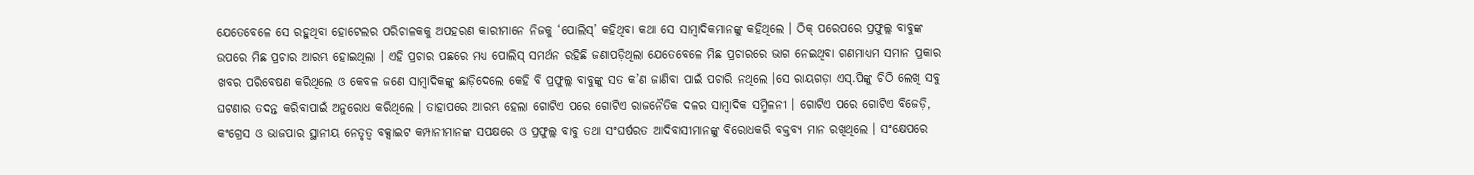ଯେତେବେଳେ ସେ ରହୁଥିବା ହୋଟେଲର ପରିଚାଳକକୁ ଅପହରଣ କାରୀମାନେ ନିଜକୁ ‘ପୋଲିସ୍’ କହିଥିବା କଥା ସେ ସାମ୍ବାଦିକମାନଙ୍କୁ କହିଥିଲେ । ଠିକ୍ ପରେପରେ ପ୍ରଫୁଲ୍ଲ ବାବୁଙ୍କ ଉପରେ ମିଛ ପ୍ରଚାର ଆରମ୍ଭ ହୋଇଥିଲା । ଏହି ପ୍ରଚାର ପଛରେ ମଧ୍ୟ ପୋଲିସ୍ ସମର୍ଥନ ରହିଛି ଜଣାପଡ଼ିଥିଲା ଯେତେବେଳେ ମିଛ ପ୍ରଚାରରେ ଭାଗ ନେଇଥିବା ଗଣମାଧ୍ୟମ ସମାନ ପ୍ରକାର ଖବର ପରିବେଷଣ କରିଥିଲେ ଓ କେବଳ ଜଣେ ସାମ୍ବାଦିକଙ୍କୁ ଛାଡ଼ିଦେଲେ କେହି ବି ପ୍ରଫୁଲ୍ଲ ବାବୁଙ୍କୁ ସତ କ’ଣ ଜାଣିବା ପାଇଁ ପଚାରି ନଥିଲେ ।ସେ ରାୟଗଡ଼ା ଏସ୍.ପିଙ୍କୁ ଚିଠି ଲେଖି ସବୁ ଘଟଣାର ତଦନ୍ତ କରିବାପାଇଁ ଅନୁରୋଧ କରିଥିଲେ । ତାହାପରେ ଆରମ୍ଭ ହେଲା ଗୋଟିଏ ପରେ ଗୋଟିଏ ରାଜନୈତିକ ଦଳର ସାମ୍ବାଦିକ ସମ୍ମିଳନୀ । ଗୋଟିଏ ପରେ ଗୋଟିଏ ବିଜେଡ଼ି, କଂଗ୍ରେସ ଓ ଭାଜପାର ସ୍ଥାନୀୟ ନେତୃତ୍ୱ ବକ୍ସାଇଟ କମ୍ପାନୀମାନଙ୍କ ସପକ୍ଷରେ ଓ ପ୍ରଫୁଲ୍ଲ ବାବୁ ତଥା ସଂଘର୍ଷରତ ଆଦିବାସୀମାନଙ୍କୁ ବିରୋଧକରି ବକ୍ତବ୍ୟ ମାନ ରଖିଥିଲେ । ସଂକ୍ଷେପରେ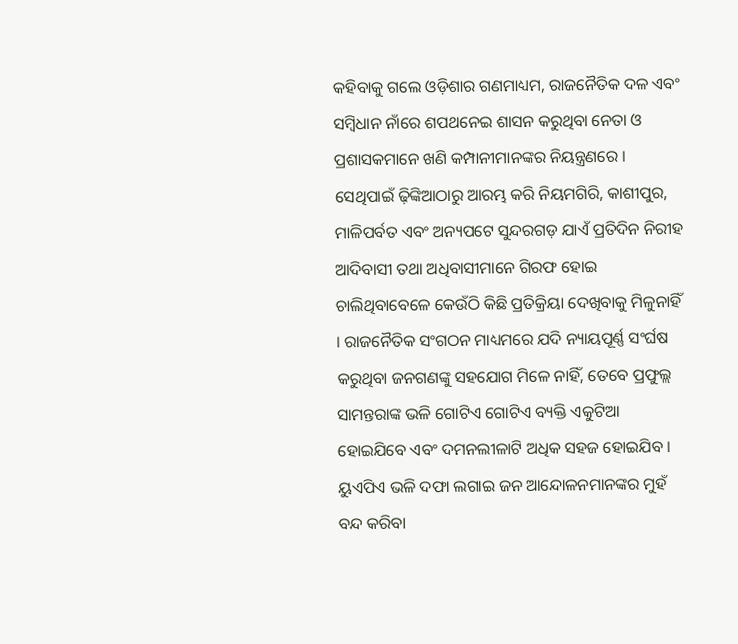କହିବାକୁ ଗଲେ ଓଡ଼ିଶାର ଗଣମାଧ୍ୟମ, ରାଜନୈତିକ ଦଳ ଏବଂ ସମ୍ବିଧାନ ନାଁରେ ଶପଥନେଇ ଶାସନ କରୁଥିବା ନେତା ଓ ପ୍ରଶାସକମାନେ ଖଣି କମ୍ପାନୀମାନଙ୍କର ନିୟନ୍ତ୍ରଣରେ । ସେଥିପାଇଁ ଢ଼ିଙ୍କିଆଠାରୁ ଆରମ୍ଭ କରି ନିୟମଗିରି, କାଶୀପୁର, ମାଳିପର୍ବତ ଏବଂ ଅନ୍ୟପଟେ ସୁନ୍ଦରଗଡ଼ ଯାଏଁ ପ୍ରତିଦିନ ନିରୀହ ଆଦିବାସୀ ତଥା ଅଧିବାସୀମାନେ ଗିରଫ ହୋଇ ଚାଲିଥିବାବେଳେ କେଉଁଠି କିଛି ପ୍ରତିକ୍ରିୟା ଦେଖିବାକୁ ମିଳୁନାହିଁ । ରାଜନୈତିକ ସଂଗଠନ ମାଧ୍ୟମରେ ଯଦି ନ୍ୟାୟପୂର୍ଣ୍ଣ ସଂର୍ଘଷ କରୁଥିବା ଜନଗଣଙ୍କୁ ସହଯୋଗ ମିଳେ ନାହିଁ, ତେବେ ପ୍ରଫୁଲ୍ଲ ସାମନ୍ତରାଙ୍କ ଭଳି ଗୋଟିଏ ଗୋଟିଏ ବ୍ୟକ୍ତି ଏକୁଟିଆ ହୋଇଯିବେ ଏବଂ ଦମନଲୀଳାଟି ଅଧିକ ସହଜ ହୋଇଯିବ । ୟୁଏପିଏ ଭଳି ଦଫା ଲଗାଇ ଜନ ଆନ୍ଦୋଳନମାନଙ୍କର ମୁହଁ ବନ୍ଦ କରିବା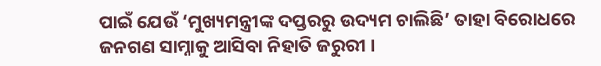ପାଇଁ ଯେଉଁ ‘ମୁଖ୍ୟମନ୍ତ୍ରୀଙ୍କ ଦପ୍ତରରୁ ଉଦ୍ୟମ ଚାଲିଛି’ ତାହା ବିରୋଧରେ ଜନଗଣ ସାମ୍ନାକୁ ଆସିବା ନିହାତି ଜରୁରୀ ।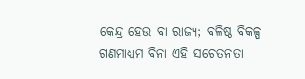କେନ୍ଦ୍ର ହେଉ ବା ରାଜ୍ୟ; ବଳିଷ୍ଠ ବିକଳ୍ପ ଗଣମାଧ୍ୟମ ବିନା ଏହି ସଚେତନତା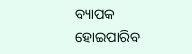ବ୍ୟାପକ ହୋଇପାରିବ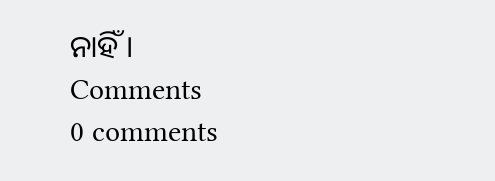ନାହିଁ ।
Comments
0 comments